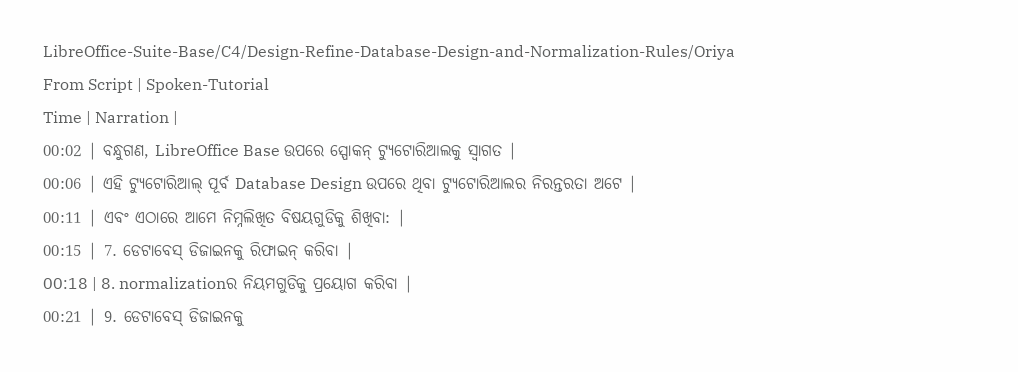LibreOffice-Suite-Base/C4/Design-Refine-Database-Design-and-Normalization-Rules/Oriya
From Script | Spoken-Tutorial
Time | Narration |
00:02 | ବନ୍ଧୁଗଣ, LibreOffice Base ଉପରେ ସ୍ପୋକନ୍ ଟ୍ୟୁଟୋରିଆଲକୁ ସ୍ଵାଗତ |
00:06 | ଏହି ଟ୍ୟୁଟୋରିଆଲ୍ ପୂର୍ବ Database Design ଉପରେ ଥିବା ଟ୍ୟୁଟୋରିଆଲର ନିରନ୍ତରତା ଅଟେ |
00:11 | ଏବଂ ଏଠାରେ ଆମେ ନିମ୍ନଲିଖିତ ବିଷୟଗୁଡିକୁ ଶିଖିବା: |
00:15 | 7. ଡେଟାବେସ୍ ଡିଜାଇନକୁ ରିଫାଇନ୍ କରିବା |
00:18 | 8. normalizationର ନିୟମଗୁଡିକୁ ପ୍ରୟୋଗ କରିବା |
00:21 | 9. ଡେଟାବେସ୍ ଡିଜାଇନକୁ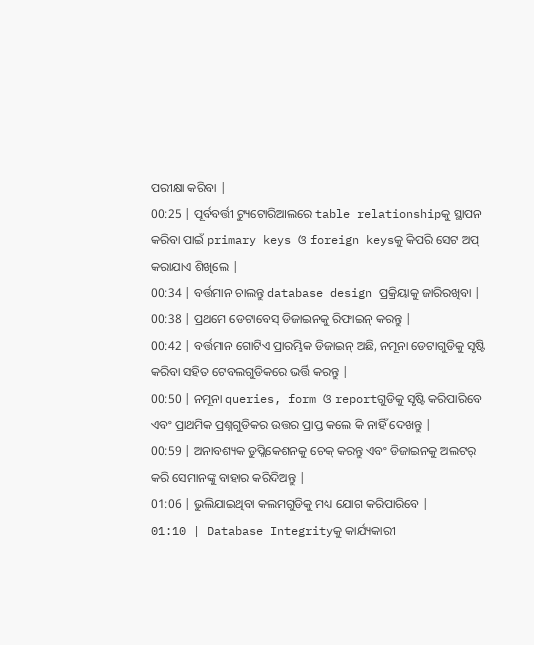ପରୀକ୍ଷା କରିବା |
00:25 | ପୂର୍ବବର୍ତ୍ତୀ ଟ୍ୟୁଟୋରିଆଲରେ table relationshipକୁ ସ୍ଥାପନ କରିବା ପାଇଁ primary keys ଓ foreign keysକୁ କିପରି ସେଟ ଅପ୍ କରାଯାଏ ଶିଖିଲେ |
00:34 | ବର୍ତ୍ତମାନ ଚାଲନ୍ତୁ database design ପ୍ରକ୍ରିୟାକୁ ଜାରିରଖିବା |
00:38 | ପ୍ରଥମେ ଡେଟାବେସ୍ ଡିଜାଇନକୁ ରିଫାଇନ୍ କରନ୍ତୁ |
00:42 | ବର୍ତ୍ତମାନ ଗୋଟିଏ ପ୍ରାରମ୍ଭିକ ଡିଜାଇନ୍ ଅଛି, ନମୂନା ଡେଟାଗୁଡିକୁ ସୃଷ୍ଟି କରିବା ସହିତ ଟେବଲଗୁଡିକରେ ଭର୍ତ୍ତି କରନ୍ତୁ |
00:50 | ନମୂନା queries, form ଓ reportଗୁଡିକୁ ସୃଷ୍ଟି କରିପାରିବେ ଏବଂ ପ୍ରାଥମିକ ପ୍ରଶ୍ନଗୁଡିକର ଉତ୍ତର ପ୍ରାପ୍ତ କଲେ କି ନାହିଁ ଦେଖନ୍ତୁ |
00:59 | ଅନାବଶ୍ୟକ ଡୁପ୍ଲିକେଶନକୁ ଚେକ୍ କରନ୍ତୁ ଏବଂ ଡିଜାଇନକୁ ଅଲଟର୍ କରି ସେମାନଙ୍କୁ ବାହାର କରିଦିଅନ୍ତୁ |
01:06 | ଭୁଲିଯାଇଥିବା କଲମଗୁଡିକୁ ମଧ୍ୟ ଯୋଗ କରିପାରିବେ |
01:10 | Database Integrityକୁ କାର୍ଯ୍ୟକାରୀ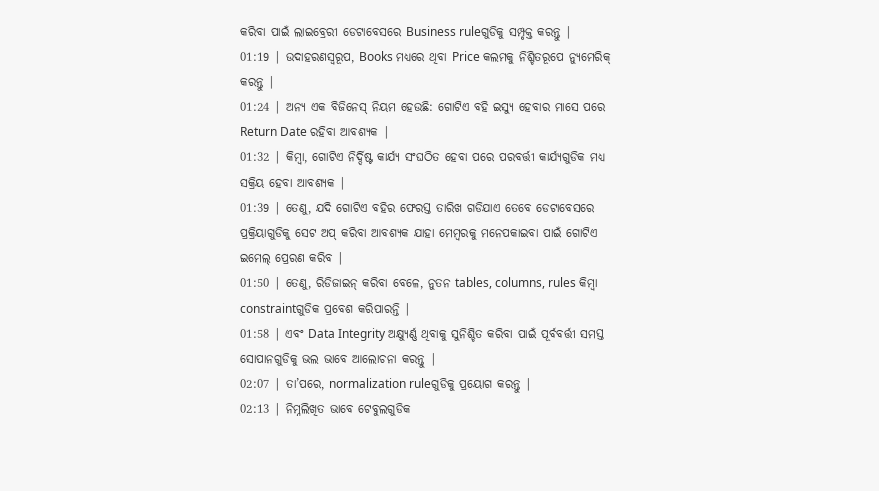କରିବା ପାଇଁ ଲାଇବ୍ରେରୀ ଡେଟାବେସରେ Business ruleଗୁଡିକୁ ସମ୍ପୃକ୍ତ କରନ୍ତୁ |
01:19 | ଉଦାହରଣସ୍ଵରୂପ, Books ମଧ୍ୟରେ ଥିବା Price କଲମକୁ ନିଶ୍ଚିତରୂପେ ନ୍ୟୁମେରିକ୍ କରନ୍ତୁ |
01:24 | ଅନ୍ୟ ଏକ ବିଜିନେସ୍ ନିୟମ ହେଉଛି: ଗୋଟିଏ ବହି ଇସ୍ୟୁ ହେବାର ମାସେ ପରେ Return Date ରହିବା ଆବଶ୍ୟକ |
01:32 | କିମ୍ବା, ଗୋଟିଏ ନିର୍ଦ୍ଦିଷ୍ଟ କାର୍ଯ୍ୟ ସଂଘଠିତ ହେବା ପରେ ପରବର୍ତ୍ତୀ କାର୍ଯ୍ୟଗୁଡିକ ମଧ୍ୟ ସକ୍ରିୟ ହେବା ଆବଶ୍ୟକ |
01:39 | ତେଣୁ, ଯଦି ଗୋଟିଏ ବହିର ଫେରସ୍ତ ତାରିଖ ଗଡିଯାଏ ତେବେ ଡେଟାବେସରେ ପ୍ରକ୍ରିୟାଗୁଡିକୁ ସେଟ ଅପ୍ କରିବା ଆବଶ୍ୟକ ଯାହା ମେମ୍ବରକୁ ମନେପକାଇବା ପାଇଁ ଗୋଟିଏ ଇମେଲ୍ ପ୍ରେରଣ କରିବ |
01:50 | ତେଣୁ, ରିଡିଜାଇନ୍ କରିବା ବେଳେ, ନୁତନ tables, columns, rules କିମ୍ବା constraintଗୁଡିକ ପ୍ରବେଶ କରିପାରନ୍ତି |
01:58 | ଏବଂ Data Integrity ଅକ୍ଷ୍ୟୁର୍ଣ୍ଣ ଥିବାକୁ ସୁନିଶ୍ଚିତ କରିବା ପାଇଁ ପୂର୍ବବର୍ତ୍ତୀ ସମସ୍ତ ସୋପାନଗୁଡିକୁ ଭଲ ଭାବେ ଆଲୋଚନା କରନ୍ତୁ |
02:07 | ତା’ପରେ, normalization ruleଗୁଡିକୁ ପ୍ରୟୋଗ କରନ୍ତୁ |
02:13 | ନିମ୍ନଲିଖିତ ଭାବେ ଟେବୁଲଗୁଡିକ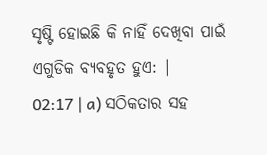ସୃଷ୍ଟି ହୋଇଛି କି ନାହିଁ ଦେଖିବା ପାଇଁ ଏଗୁଡିକ ବ୍ୟବହୃତ ହୁଏ: |
02:17 | a) ସଠିକତାର ସହ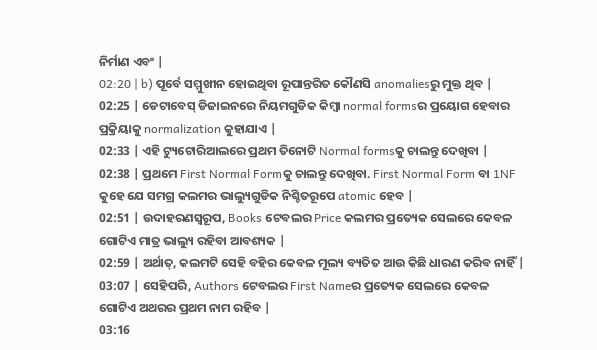ନିର୍ମାଣ ଏବଂ |
02:20 | b) ପୂର୍ବେ ସମ୍ମୁଖୀନ ହୋଇଥିବା ରୂପାନ୍ତରିତ କୌଣସି anomaliesରୁ ମୁକ୍ତ ଥିବ |
02:25 | ଡେଟାବେସ୍ ଡିଜାଇନରେ ନିୟମଗୁଡିକ କିମ୍ବା normal formsର ପ୍ରୟୋଗ ହେବାର ପ୍ରକ୍ରିୟାକୁ normalization କୁହାଯାଏ |
02:33 | ଏହି ଟ୍ୟୁଟୋରିଆଲରେ ପ୍ରଥମ ତିନୋଟି Normal formsକୁ ଚାଲନ୍ତୁ ଦେଖିବା |
02:38 | ପ୍ରଥମେ First Normal Formକୁ ଚାଲନ୍ତୁ ଦେଖିବା. First Normal Form ବା 1NF କୁହେ ଯେ ସମଗ୍ର କଲମର ଭାଲ୍ୟୁଗୁଡିକ ନିଶ୍ଚିତରୂପେ atomic ହେବ |
02:51 | ଉଦାହରଣସ୍ଵରୂପ, Books ଟେବଲର Price କଲମର ପ୍ରତ୍ୟେକ ସେଲରେ କେବଳ ଗୋଟିଏ ମାତ୍ର ଭାଲ୍ୟୁ ରହିବା ଆବଶ୍ୟକ |
02:59 | ଅର୍ଥାତ୍, କଲମଟି ସେହି ବହିର କେବଳ ମୂଲ୍ୟ ବ୍ୟତିତ ଆଉ କିଛି ଧାରଣ କରିବ ନାହିଁ |
03:07 | ସେହିପରି, Authors ଟେବଲର First Nameର ପ୍ରତ୍ୟେକ ସେଲରେ କେବଳ ଗୋଟିଏ ଅଥରର ପ୍ରଥମ ନାମ ରହିବ |
03:16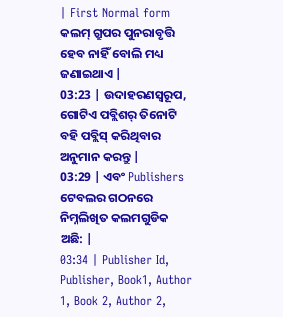| First Normal form କଲମ୍ ଗ୍ରୁପର ପୁନରାବୃତ୍ତି ହେବ ନାହିଁ ବୋଲି ମଧ୍ୟ ଜଣାଇଥାଏ |
03:23 | ଉଦାହରଣସ୍ଵରୂପ, ଗୋଟିଏ ପବ୍ଲିଶର୍ ତିନୋଟି ବହି ପବ୍ଲିସ୍ କରିଥିବାର ଅନୁମାନ କରନ୍ତୁ |
03:29 | ଏବଂ Publishers ଟେବଲର ଗଠନରେ ନିମ୍ନଲିଖିତ କଲମଗୁଡିକ ଅଛି: |
03:34 | Publisher Id, Publisher, Book1, Author 1, Book 2, Author 2,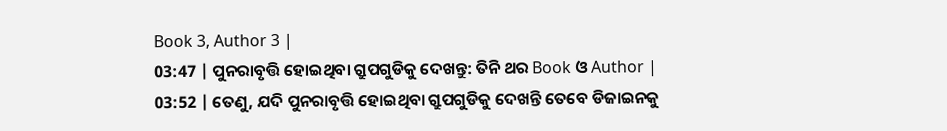Book 3, Author 3 |
03:47 | ପୁନରାବୃତ୍ତି ହୋଇଥିବା ଗ୍ରୁପଗୁଡିକୁ ଦେଖନ୍ତୁ: ତିନି ଥର Book ଓ Author |
03:52 | ତେଣୁ, ଯଦି ପୁନରାବୃତ୍ତି ହୋଇଥିବା ଗ୍ରୁପଗୁଡିକୁ ଦେଖନ୍ତି ତେବେ ଡିଜାଇନକୁ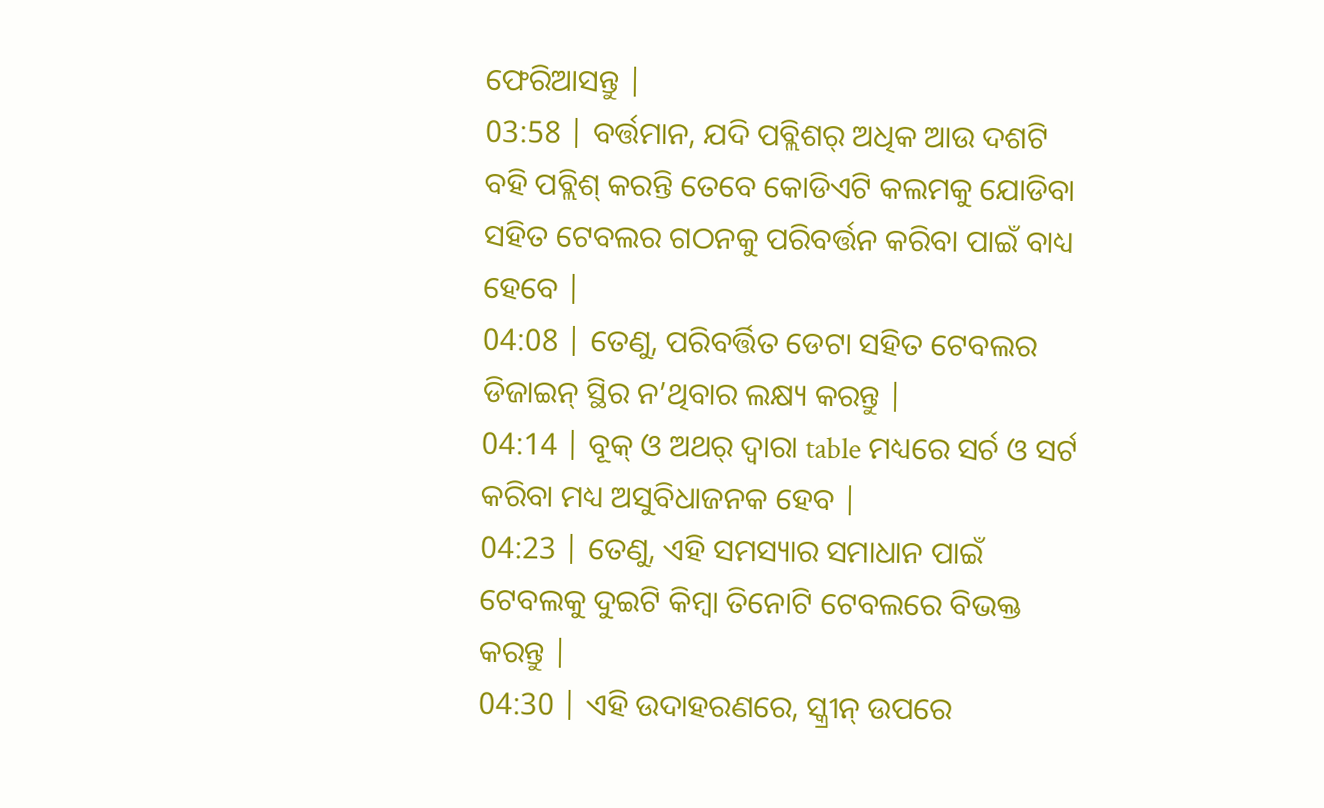ଫେରିଆସନ୍ତୁ |
03:58 | ବର୍ତ୍ତମାନ, ଯଦି ପବ୍ଲିଶର୍ ଅଧିକ ଆଉ ଦଶଟି ବହି ପବ୍ଲିଶ୍ କରନ୍ତି ତେବେ କୋଡିଏଟି କଲମକୁ ଯୋଡିବା ସହିତ ଟେବଲର ଗଠନକୁ ପରିବର୍ତ୍ତନ କରିବା ପାଇଁ ବାଧ୍ୟ ହେବେ |
04:08 | ତେଣୁ, ପରିବର୍ତ୍ତିତ ଡେଟା ସହିତ ଟେବଲର ଡିଜାଇନ୍ ସ୍ଥିର ନ’ଥିବାର ଲକ୍ଷ୍ୟ କରନ୍ତୁ |
04:14 | ବୂକ୍ ଓ ଅଥର୍ ଦ୍ଵାରା table ମଧ୍ୟରେ ସର୍ଚ ଓ ସର୍ଟ କରିବା ମଧ୍ୟ ଅସୁବିଧାଜନକ ହେବ |
04:23 | ତେଣୁ, ଏହି ସମସ୍ୟାର ସମାଧାନ ପାଇଁ ଟେବଲକୁ ଦୁଇଟି କିମ୍ବା ତିନୋଟି ଟେବଲରେ ବିଭକ୍ତ କରନ୍ତୁ |
04:30 | ଏହି ଉଦାହରଣରେ, ସ୍କ୍ରୀନ୍ ଉପରେ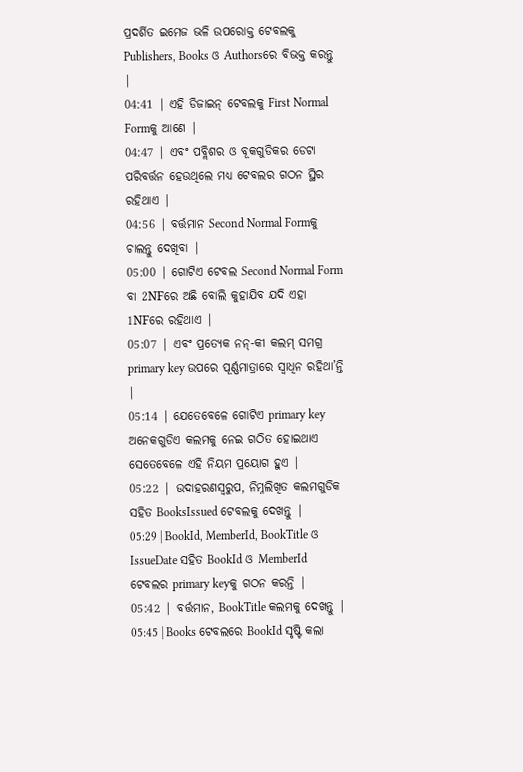ପ୍ରଦର୍ଶିତ ଇମେଜ ଭଳି ଉପରୋକ୍ତ ଟେବଲକୁ Publishers, Books ଓ Authorsରେ ବିଭକ୍ତ କରନ୍ତୁ |
04:41 | ଏହି ଡିଜାଇନ୍ ଟେବଲକୁ First Normal Formକୁ ଆଣେ |
04:47 | ଏବଂ ପବ୍ଲିଶର ଓ ବୂକଗୁଡିକର ଡେଟା ପରିବର୍ତ୍ତନ ହେଉଥିଲେ ମଧ୍ୟ ଟେବଲର ଗଠନ ସ୍ଥିର ରହିଥାଏ |
04:56 | ବର୍ତ୍ତମାନ Second Normal Formକୁ ଚାଲନ୍ତୁ ଦେଖିବା |
05:00 | ଗୋଟିଏ ଟେବଲ Second Normal Form ବା 2NFରେ ଅଛି ବୋଲି କୁହାଯିବ ଯଦି ଏହା 1NFରେ ରହିଥାଏ |
05:07 | ଏବଂ ପ୍ରତ୍ୟେକ ନନ୍-କୀ କଲମ୍ ସମଗ୍ର primary key ଉପରେ ପୂର୍ଣ୍ଣମାତ୍ରାରେ ସ୍ଵାଧିନ ରହିଥା’ନ୍ତି |
05:14 | ଯେତେବେଳେ ଗୋଟିଏ primary key ଅନେକଗୁଡିଏ କଲମକୁ ନେଇ ଗଠିତ ହୋଇଥାଏ ସେତେବେଳେ ଏହି ନିୟମ ପ୍ରୟୋଗ ହୁଏ |
05:22 | ଉଦାହରଣସ୍ଵରୁପ, ନିମ୍ନଲିଖିତ କଲମଗୁଡିକ ସହିତ BooksIssued ଟେବଲକୁ ଦେଖନ୍ତୁ |
05:29 | BookId, MemberId, BookTitle ଓ IssueDate ସହିତ BookId ଓ MemberId ଟେବଲର primary keyକୁ ଗଠନ କରନ୍ତି |
05:42 | ବର୍ତ୍ତମାନ, BookTitle କଲମକୁ ଦେଖନ୍ତୁ |
05:45 | Books ଟେବଲରେ BookId ସୃଷ୍ଟି କଲା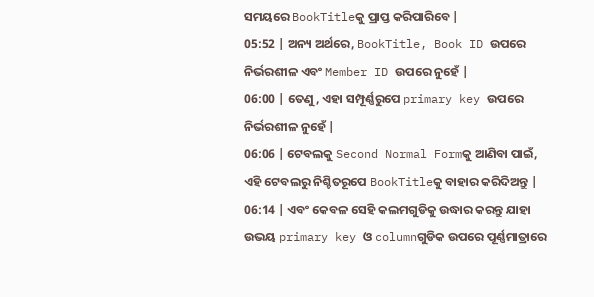ସମୟରେ BookTitleକୁ ପ୍ରାପ୍ତ କରିପାରିବେ |
05:52 | ଅନ୍ୟ ଅର୍ଥରେ, BookTitle, Book ID ଉପରେ ନିର୍ଭରଶୀଳ ଏବଂ Member ID ଉପରେ ନୁହେଁ |
06:00 | ତେଣୁ, ଏହା ସମ୍ପୂର୍ଣ୍ଣରୁପେ primary key ଉପରେ ନିର୍ଭରଶୀଳ ନୁହେଁ |
06:06 | ଟେବଲକୁ Second Normal Formକୁ ଆଣିବା ପାଇଁ, ଏହି ଟେବଲରୁ ନିଶ୍ଚିତରୂପେ BookTitleକୁ ବାହାର କରିଦିଅନ୍ତୁ |
06:14 | ଏବଂ କେବଳ ସେହି କଲମଗୁଡିକୁ ଉଦ୍ଧାର କରନ୍ତୁ ଯାହା ଉଭୟ primary key ଓ columnଗୁଡିକ ଉପରେ ପୂର୍ଣ୍ଣମାତ୍ରାରେ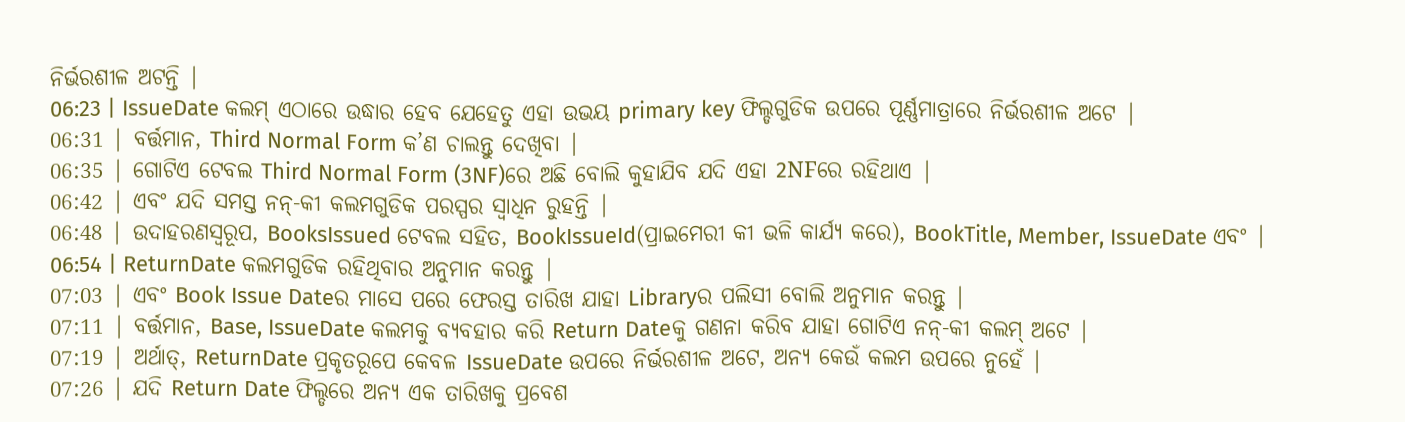ନିର୍ଭରଶୀଳ ଅଟନ୍ତି |
06:23 | IssueDate କଲମ୍ ଏଠାରେ ଉଦ୍ଧାର ହେବ ଯେହେତୁ ଏହା ଉଭୟ primary key ଫିଲ୍ଡଗୁଡିକ ଉପରେ ପୂର୍ଣ୍ଣମାତ୍ରାରେ ନିର୍ଭରଶୀଳ ଅଟେ |
06:31 | ବର୍ତ୍ତମାନ, Third Normal Form କ’ଣ ଚାଲନ୍ତୁ ଦେଖିବା |
06:35 | ଗୋଟିଏ ଟେବଲ Third Normal Form (3NF)ରେ ଅଛି ବୋଲି କୁହାଯିବ ଯଦି ଏହା 2NFରେ ରହିଥାଏ |
06:42 | ଏବଂ ଯଦି ସମସ୍ତ ନନ୍-କୀ କଲମଗୁଡିକ ପରସ୍ପର ସ୍ଵାଧିନ ରୁହନ୍ତି |
06:48 | ଉଦାହରଣସ୍ଵରୂପ, BooksIssued ଟେବଲ ସହିତ, BookIssueId(ପ୍ରାଇମେରୀ କୀ ଭଳି କାର୍ଯ୍ୟ କରେ), BookTitle, Member, IssueDate ଏବଂ |
06:54 | ReturnDate କଲମଗୁଡିକ ରହିଥିବାର ଅନୁମାନ କରନ୍ତୁ |
07:03 | ଏବଂ Book Issue Dateର ମାସେ ପରେ ଫେରସ୍ତ ତାରିଖ ଯାହା Libraryର ପଲିସୀ ବୋଲି ଅନୁମାନ କରନ୍ତୁ |
07:11 | ବର୍ତ୍ତମାନ, Base, IssueDate କଲମକୁ ବ୍ୟବହାର କରି Return Dateକୁ ଗଣନା କରିବ ଯାହା ଗୋଟିଏ ନନ୍-କୀ କଲମ୍ ଅଟେ |
07:19 | ଅର୍ଥାତ୍, ReturnDate ପ୍ରକୃତରୂପେ କେବଳ IssueDate ଉପରେ ନିର୍ଭରଶୀଳ ଅଟେ, ଅନ୍ୟ କେଉଁ କଲମ ଉପରେ ନୁହେଁ |
07:26 | ଯଦି Return Date ଫିଲ୍ଡରେ ଅନ୍ୟ ଏକ ତାରିଖକୁ ପ୍ରବେଶ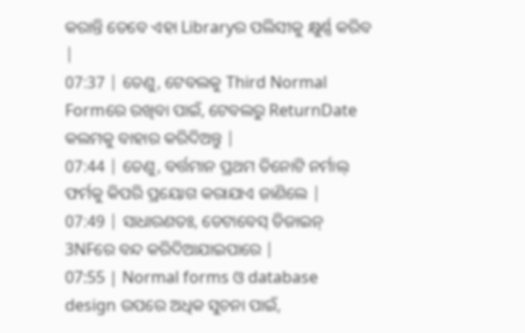କରାନ୍ତି ତେବେ ଏହା Libraryର ପଲିସୀକୁ କ୍ଷୁର୍ଣ୍ଣ କରିବ |
07:37 | ତେଣୁ, ଟେବଲକୁ Third Normal Formରେ ରଖିବା ପାଇଁ, ଟେବଲରୁ ReturnDate କଲମକୁ ବାହାର କରିଦିଅନ୍ତୁ |
07:44 | ତେଣୁ, ବର୍ତ୍ତମାନ ପ୍ରଥମ ତିନୋଟି ନର୍ମାଲ୍ ଫର୍ମକୁ କିପରି ପ୍ରୟୋଗ କରାଯାଏ ଜାଣିଲେ |
07:49 | ସାଧାରଣତଃ, ଡେଟାବେସ୍ ଡିଜାଇନ୍ 3NFରେ ବନ୍ଦ କରିଦିଆଯାଇପାରେ |
07:55 | Normal forms ଓ database design ଉପରେ ଅଧିକ ସୁଚନା ପାଇଁ,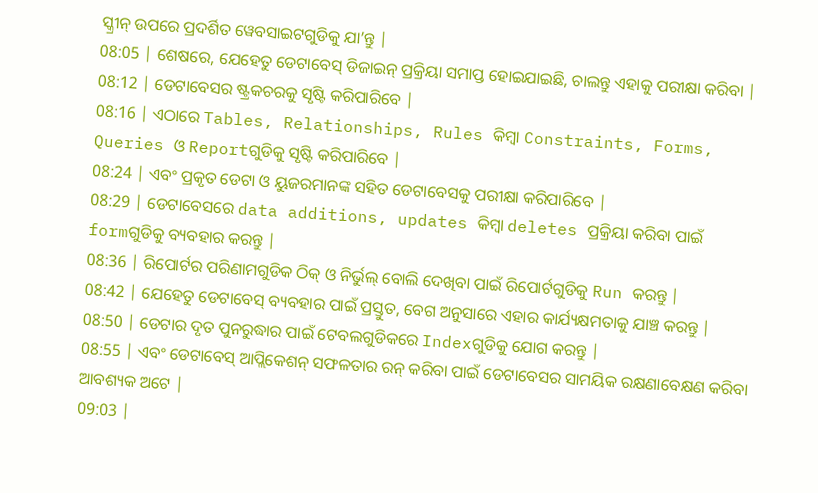ସ୍କ୍ରୀନ୍ ଉପରେ ପ୍ରଦର୍ଶିତ ୱେବସାଇଟଗୁଡିକୁ ଯା’ନ୍ତୁ |
08:05 | ଶେଷରେ, ଯେହେତୁ ଡେଟାବେସ୍ ଡିଜାଇନ୍ ପ୍ରକ୍ରିୟା ସମାପ୍ତ ହୋଇଯାଇଛି, ଚାଲନ୍ତୁ ଏହାକୁ ପରୀକ୍ଷା କରିବା |
08:12 | ଡେଟାବେସର ଷ୍ଟ୍ରକଚରକୁ ସୃଷ୍ଟି କରିପାରିବେ |
08:16 | ଏଠାରେ Tables, Relationships, Rules କିମ୍ବା Constraints, Forms, Queries ଓ Reportଗୁଡିକୁ ସୃଷ୍ଟି କରିପାରିବେ |
08:24 | ଏବଂ ପ୍ରକୃତ ଡେଟା ଓ ୟୁଜରମାନଙ୍କ ସହିତ ଡେଟାବେସକୁ ପରୀକ୍ଷା କରିପାରିବେ |
08:29 | ଡେଟାବେସରେ data additions, updates କିମ୍ବା deletes ପ୍ରକ୍ରିୟା କରିବା ପାଇଁ formଗୁଡିକୁ ବ୍ୟବହାର କରନ୍ତୁ |
08:36 | ରିପୋର୍ଟର ପରିଣାମଗୁଡିକ ଠିକ୍ ଓ ନିର୍ଭୁଲ୍ ବୋଲି ଦେଖିବା ପାଇଁ ରିପୋର୍ଟଗୁଡିକୁ Run କରନ୍ତୁ |
08:42 | ଯେହେତୁ ଡେଟାବେସ୍ ବ୍ୟବହାର ପାଇଁ ପ୍ରସ୍ତୁତ, ବେଗ ଅନୁସାରେ ଏହାର କାର୍ଯ୍ୟକ୍ଷମତାକୁ ଯାଞ୍ଚ କରନ୍ତୁ |
08:50 | ଡେଟାର ଦୃତ ପୁନରୁଦ୍ଧାର ପାଇଁ ଟେବଲଗୁଡିକରେ Indexଗୁଡିକୁ ଯୋଗ କରନ୍ତୁ |
08:55 | ଏବଂ ଡେଟାବେସ୍ ଆପ୍ଲିକେଶନ୍ ସଫଳତାର ରନ୍ କରିବା ପାଇଁ ଡେଟାବେସର ସାମୟିକ ରକ୍ଷଣାବେକ୍ଷଣ କରିବା ଆବଶ୍ୟକ ଅଟେ |
09:03 |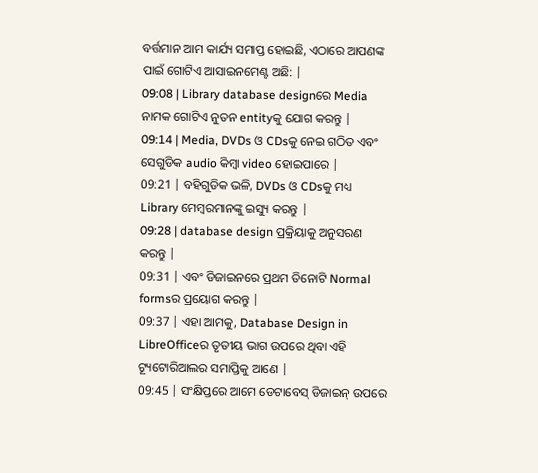ବର୍ତ୍ତମାନ ଆମ କାର୍ଯ୍ୟ ସମାପ୍ତ ହୋଇଛି, ଏଠାରେ ଆପଣଙ୍କ ପାଇଁ ଗୋଟିଏ ଆସାଇନମେଣ୍ଟ ଅଛି: |
09:08 | Library database designରେ Media ନାମକ ଗୋଟିଏ ନୁତନ entityକୁ ଯୋଗ କରନ୍ତୁ |
09:14 | Media, DVDs ଓ CDsକୁ ନେଇ ଗଠିତ ଏବଂ ସେଗୁଡିକ audio କିମ୍ବା video ହୋଇପାରେ |
09:21 | ବହିଗୁଡିକ ଭଳି, DVDs ଓ CDsକୁ ମଧ୍ୟ Library ମେମ୍ବରମାନଙ୍କୁ ଇସ୍ୟୁ କରନ୍ତୁ |
09:28 | database design ପ୍ରକ୍ରିୟାକୁ ଅନୁସରଣ କରନ୍ତୁ |
09:31 | ଏବଂ ଡିଜାଇନରେ ପ୍ରଥମ ତିନୋଟି Normal formsର ପ୍ରୟୋଗ କରନ୍ତୁ |
09:37 | ଏହା ଆମକୁ, Database Design in LibreOfficeର ତୃତୀୟ ଭାଗ ଉପରେ ଥିବା ଏହି ଟ୍ୟୂଟୋରିଆଲର ସମାପ୍ତିକୁ ଆଣେ |
09:45 | ସଂକ୍ଷିପ୍ତରେ ଆମେ ଡେଟାବେସ୍ ଡିଜାଇନ୍ ଉପରେ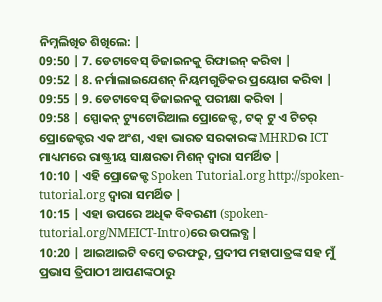ନିମ୍ନଲିଖିତ ଶିଖିଲେ: |
09:50 | 7. ଡେଟାବେସ୍ ଡିଜାଇନକୁ ରିଫାଇନ୍ କରିବା |
09:52 | 8. ନର୍ମାଲାଇଯେଶନ୍ ନିୟମଗୁଡିକର ପ୍ରୟୋଗ କରିବା |
09:55 | 9. ଡେଟାବେସ୍ ଡିଜାଇନକୁ ପରୀକ୍ଷା କରିବା |
09:58 | ସ୍ପୋକନ୍ ଟ୍ୟୁଟୋରିଆଲ ପ୍ରୋଜେକ୍ଟ, ଟକ୍ ଟୁ ଏ ଟିଚର୍ ପ୍ରୋଜେକ୍ଟର ଏକ ଅଂଶ, ଏହା ଭାରତ ସରକାରଙ୍କ MHRDର ICT ମାଧ୍ୟମରେ ରାଷ୍ଟ୍ରୀୟ ସାକ୍ଷରତା ମିଶନ୍ ଦ୍ୱାରା ସମର୍ଥିତ |
10:10 | ଏହି ପ୍ରୋଜେକ୍ଟ Spoken Tutorial.org http://spoken-tutorial.org ଦ୍ଵାରା ସମର୍ଥିତ |
10:15 | ଏହା ଉପରେ ଅଧିକ ବିବରଣୀ (spoken-tutorial.org/NMEICT-Intro)ରେ ଉପଲବ୍ଧ |
10:20 | ଆଇଆଇଟି ବମ୍ୱେ ତରଫରୁ, ପ୍ରଦୀପ ମହାପାତ୍ରଙ୍କ ସହ ମୁଁ ପ୍ରଭାସ ତ୍ରିପାଠୀ ଆପଣଙ୍କଠାରୁ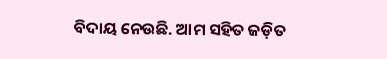ବିଦାୟ ନେଉଛି. ଆମ ସହିତ ଜଡ଼ିତ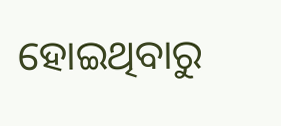ହୋଇଥିବାରୁ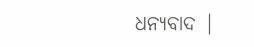ଧନ୍ୟବାଦ |